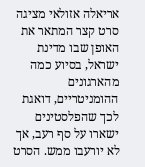אריאלה אזולאי מציגה סרט קצר המתאר את האופן שבו מדינת ישראל, בסיוע כמה מהארגונים ההומניטריים, דואגת לכך שהפלסטינים ישארו על סף רעב, אך לא יורעבו ממש. הסרט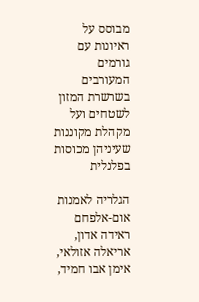מבוסס על ראיונות עם גורמים המעורבים בשרשרת המזון לשטחים ועל מקהלת מקוננות שעיניהן מכוסות בפלנלית

הגלריה לאמנות אום-אלפחם
ראידה אדון, אריאלה אזולאי, אימן אבו חמיד,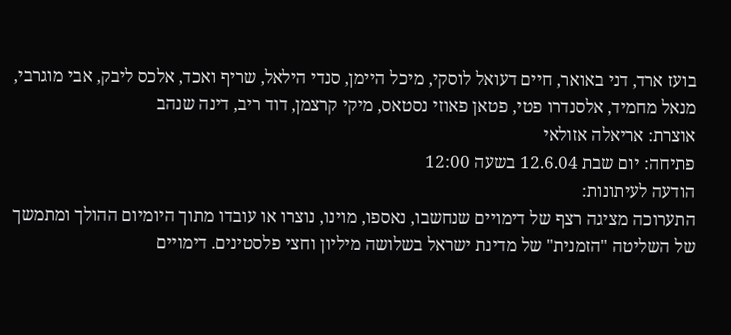בועז ארד, דני באואר, חיים דעואל לוסקי, מיכל היימן, סנדי הילאל, שריף ואכד, אלכס ליבק, אבי מוגרבי, מנאל מחמיד, אלסנדרו פטי, פטאן פאוזי נסטאס, מיקי קרצמן, דוד ריב, דינה שנהב
אוצרת: אריאלה אזולאי
פתיחה: יום שבת 12.6.04 בשעה 12:00
הודעה לעיתונות:
התערוכה מציגה רצף של דימויים שנחשבו, נאספו, מוינו, נוצרו או עובדו מתוך היומיום ההולך ומתמשך של השליטה "הזמנית" של מדינת ישראל בשלושה מיליון וחצי פלסטינים. דימויים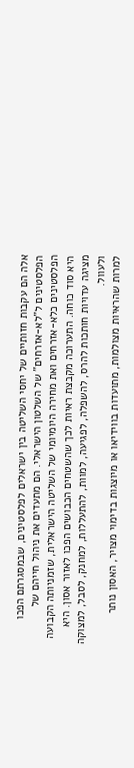אלה הם עקבות חזותיים של יחסי השליטה בין ישראלים לפלסטינים, שבמסגרתם הפכו הפלסטינים ל"לא-אזרחים" של השלטון הישראלי. הם מתעדים את ניהול חייהם של הפלסטינים כלא-אזרחים ואת מחירה היומיומי של השליטה הישראלית, שזמניותה הקבועה היא סוד כוחה. התערוכה מקבצת ראיות לכך שהשטחים הכבושים הפכו לאזור אסון. היא מציגה עדויות חותכות להרס, להשפלה, לפגיעה, למוות, להתעללות, למחנק, לסבל, למצוקה ולעוול.
למרות שהראיות מצולמות, מתועדות בווידיאו או מיוצגות בדימוי מצויר, האסון נותר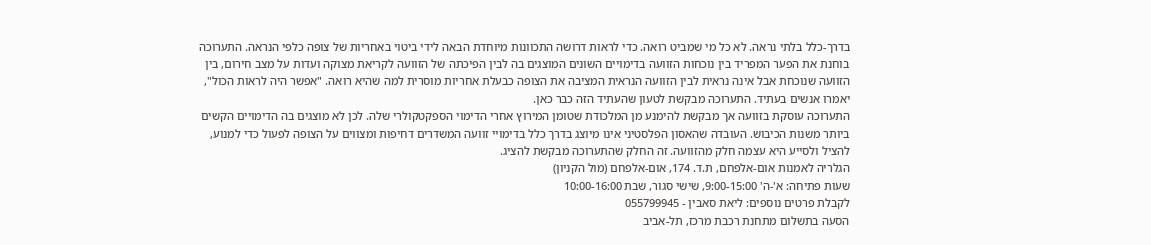בדרך-כלל בלתי נראה. לא כל מי שמביט רואה. כדי לראות דרושה התכוונות מיוחדת הבאה לידי ביטוי באחריות של צופה כלפי הנראה. התערוכה בוחנת את הפער המפריד בין נוכחות הזוועה בדימויים השונים המוצגים בה לבין הפיכתה של הזוועה לקריאת מצוקה ועדות על מצב חירום, בין הזוועה שנוכחת אבל אינה נראית לבין הזוועה הנראית המציבה את הצופה כבעלת אחריות מוסרית למה שהיא רואה. "אפשר היה לראות הכול", יאמרו אנשים בעתיד. התערוכה מבקשת לטעון שהעתיד הזה כבר כאן.
התערוכה עוסקת בזוועה אך מבקשת להימנע מן המלכודת שטומן המירוץ אחרי הדימוי הספקטקולרי שלה. לכן לא מוצגים בה הדימויים הקשים ביותר משנות הכיבוש. העובדה שהאסון הפלסטיני אינו מיוצג בדרך כלל בדימויי זוועה המשדרים דחיפות ומצווים על הצופה לפעול כדי למנוע, להציל ולסייע היא עצמה חלק מהזוועה. זה החלק שהתערוכה מבקשת להציג.
הגלריה לאמנות אום-אלפחם, ת.ד. 174, אום-אלפחם (מול הקניון)
שעות פתיחה: א'-ה' 9:00-15:00, שישי סגור, שבת 10:00-16:00
לקבלת פרטים נוספים: ליאת סאבין - 055799945
הסעה בתשלום מתחנת רכבת מרכז, תל-אביב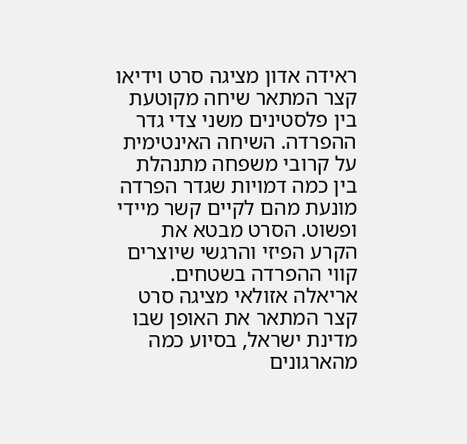ראידה אדון מציגה סרט וידיאו קצר המתאר שיחה מקוטעת בין פלסטינים משני צדי גדר ההפרדה. השיחה האינטימית על קרובי משפחה מתנהלת בין כמה דמויות שגדר הפרדה מונעת מהם לקיים קשר מיידי ופשוט. הסרט מבטא את הקרע הפיזי והרגשי שיוצרים קווי ההפרדה בשטחים.
אריאלה אזולאי מציגה סרט קצר המתאר את האופן שבו מדינת ישראל, בסיוע כמה מהארגונים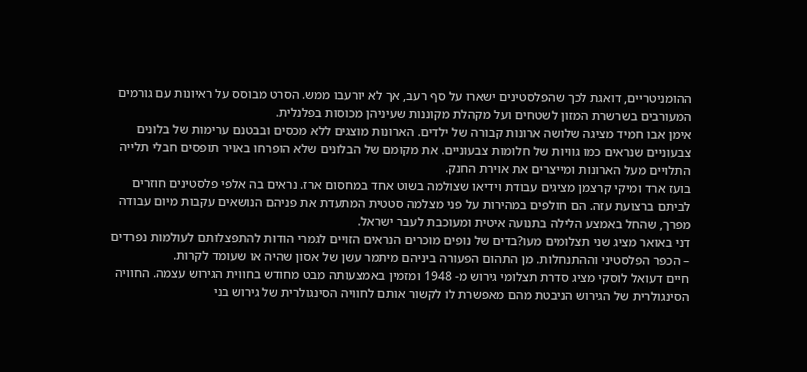ההומניטריים, דואגת לכך שהפלסטינים ישארו על סף רעב, אך לא יורעבו ממש. הסרט מבוסס על ראיונות עם גורמים המעורבים בשרשרת המזון לשטחים ועל מקהלת מקוננות שעיניהן מכוסות בפלנלית.
אימן אבו חמיד מציגה שלושה ארונות קבורה של ילדים. הארונות מוצגים ללא מכסים ובבטנם ערימות של בלונים צבעוניים שנראים כמו גוויות של חלומות צבעוניים. את מקומם של הבלונים שלא הופרחו באויר תופסים חבלי תלייה התלויים מעל הארונות ומייצרים את אוירת החנק.
בועז ארד ומיקי קרצמן מציגים עבודת וידיאו שצולמה בשוט אחד במחסום ארז. נראים בה אלפי פלסטינים חוזרים לביתם ברצועת עזה. הם חולפים במהירות על פני מצלמה סטטית המתעדת את פניהם הנושאים עקבות מיום עבודה מפרך, שהחל באמצע הלילה בתנועה איטית ומעוכבת לעבר ישראל.
דני באואר מציג שני תצלומים מעו?בדים של נופים מוכרים הנראים הזויים לגמרי הודות להתפצלותם לעולמות נפרדים – הכפר הפלסטיני וההתנחלות. מן התהום הפעורה ביניהם מיתמר עשן של אסון שהיה או שעומד לקרות.
חיים דעואל לוסקי מציג סדרת תצלומי גירוש מ- 1948 ומזמין באמצעותה מבט מחודש בחווית הגירוש עצמה. החוויה הסינגולרית של הגירוש הניבטת מהם מאפשרת לו לקשור אותם לחוויה הסינגולרית של גירוש בני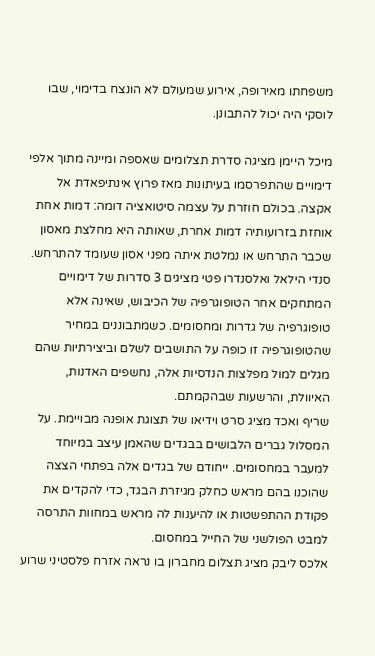משפחתו מאירופה, אירוע שמעולם לא הונצח בדימוי, שבו לוסקי היה יכול להתבונן.

מיכל היימן מציגה סדרת תצלומים שאספה ומיינה מתוך אלפי דימויים שהתפרסמו בעיתונות מאז פרוץ אינתיפאדת אל אקצה. בכולם חוזרת על עצמה סיטואציה דומה: דמות אחת אוחזת בזרועותיה דמות אחרת, שאותה היא מחלצת מאסון שכבר התרחש או נמלטת איתה מפני אסון שעומד להתרחש.
סנדי הילאל ואלסנדרו פטי מציגים 3 סדרות של דימויים המתחקים אחר הטופוגרפיה של הכיבוש, שאינה אלא טופוגרפיה של גדרות ומחסומים. כשמתבוננים במחיר שהטופוגרפיה זו כופה על התושבים לשלם וביצירתיות שהם מגלים למול מפלצות הנדסיות אלה, נחשפים האדנות, האיוולת, והרשעות שבהקמתם.
שריף ואכד מציג סרט וידיאו של תצוגת אופנה מבויימת. על המסלול גברים הלבושים בבגדים שהאמן עיצב במיוחד למעבר במחסומים. ייחודם של בגדים אלה בפתחי הצצה שהוכנו בהם מראש כחלק מגיזרת הבגד, כדי להקדים את פקודת ההתפשטות או להיענות לה מראש במחוות התרסה למבט הפולשני של החייל במחסום.
אלכס ליבק מציג תצלום מחברון בו נראה אזרח פלסטיני שרוע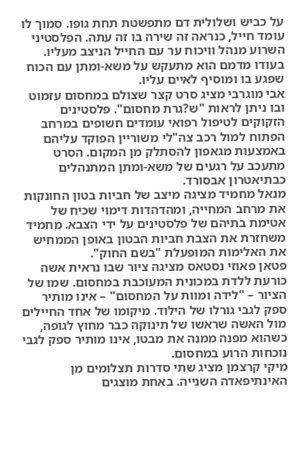על כביש ושלולית דם מתפשטת תחת גופו. סמוך לו עומד חייל, כנראה זה שירה בו זה עתה. הפלסטיני השרוע מנהל וויכוח ער עם החייל הניצב מעליו. בעודו מדמם הוא מתעקש על משא-ומתן עם הכוח שפגע בו ומוסיף לאיים עליו.
אבי מוגרבי מציג סרט קצר שצולם במחסום עזמוט ובו ניתן לראות "ש?גרת מחסום". פלסטינים הזקוקים לטיפול רפואי עומדים חשופים במרחב הפתוח למול רכב צה"לי משוריין הפוקד עליהם באמצעות מגאפון להסתלק מן המקום. הסרט מתעכב על רגעים של משא-ומתן המתנהלים כבתיאטרון אבסורד.
מנאל מחמיד מציגה מיצב של חביות בטון החונקות את מרחב המחייה, ומהדהדות דימוי שכיח של אטימת בתיהם של פלסטינים על ידי הצבא. מחמיד משחזרת את הצבת חביות הבטון באופן הממחיש את האלימות המופעלת "בשם החוק".
פטאן פאוזי נסטאס מציגה ציור שבו נראית אשה כורעת ללדת במכונית המעוכבת במחסום. שמו של הציור – "לידה ומוות על המחסום" – אינו מותיר ספק לגבי גורלו של הילוד. מיקומו של אחד החיילים מול האשה שראשו של תינוקה כבר מחוץ לגופה, כשהוא מפנה ממנה את מבטו, אינו מותיר ספק לגבי נוכחות הרוע במחסום.
מיקי קרצמן מציג שתי סדרות תצלומים מן האינתיפאדה השנייה. באחת מוצגים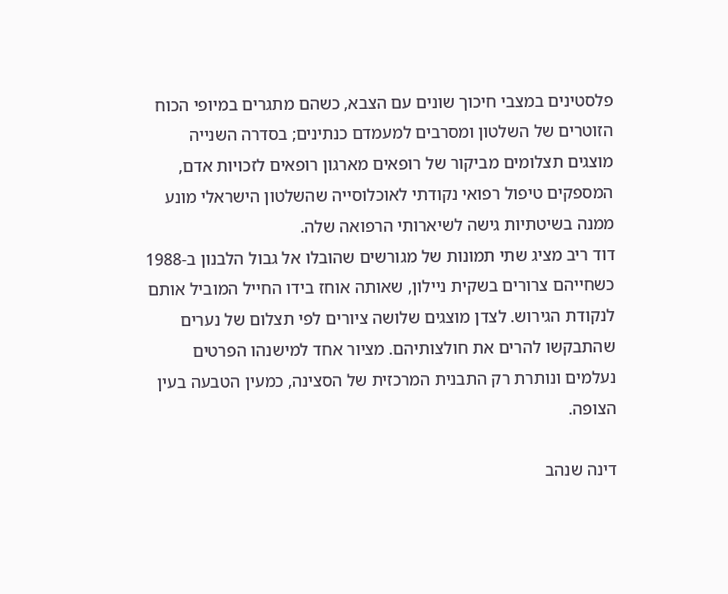פלסטינים במצבי חיכוך שונים עם הצבא, כשהם מתגרים במיופי הכוח הזוטרים של השלטון ומסרבים למעמדם כנתינים; בסדרה השנייה מוצגים תצלומים מביקור של רופאים מארגון רופאים לזכויות אדם, המספקים טיפול רפואי נקודתי לאוכלוסייה שהשלטון הישראלי מונע ממנה בשיטתיות גישה לשיארותי הרפואה שלה.
דוד ריב מציג שתי תמונות של מגורשים שהובלו אל גבול הלבנון ב-1988 כשחייהם צרורים בשקית ניילון, שאותה אוחז בידו החייל המוביל אותם לנקודת הגירוש. לצדן מוצגים שלושה ציורים לפי תצלום של נערים שהתבקשו להרים את חולצותיהם. מציור אחד למישנהו הפרטים נעלמים ונותרת רק התבנית המרכזית של הסצינה, כמעין הטבעה בעין הצופה.

דינה שנהב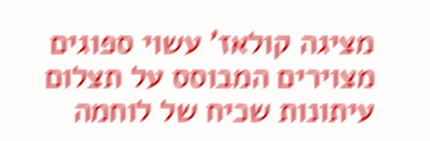מציגה קולאז' עשוי ספוגים מצוירים המבוסס על תצלום עיתונות שכיח של לוחמה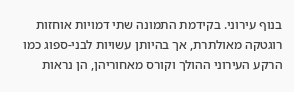בנוף עירוני. בקידמת התמונה שתי דמויות אוחזות רוגטקה מאולתרת, אך בהיותן עשויות לבני-ספוג כמו הרקע העירוני ההולך וקורס מאחוריהן, הן נראות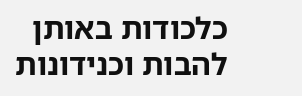כלכודות באותן להבות וכנידונות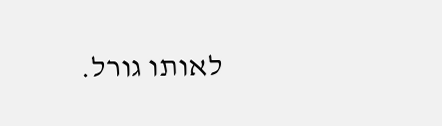לאותו גורל.